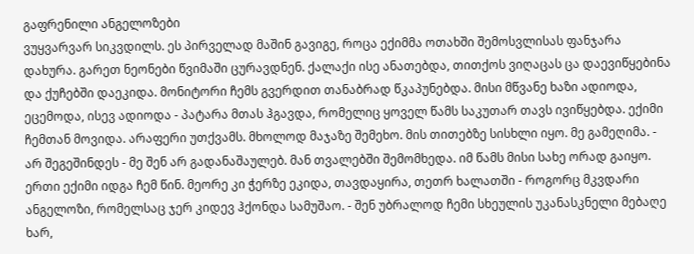გაფრენილი ანგელოზები
ვუყვარვარ სიკვდილს. ეს პირველად მაშინ გავიგე, როცა ექიმმა ოთახში შემოსვლისას ფანჯარა დახურა. გარეთ ნეონები წვიმაში ცურავდნენ. ქალაქი ისე ანათებდა, თითქოს ვიღაცას ცა დაევიწყებინა და ქუჩებში დაეკიდა. მონიტორი ჩემს გვერდით თანაბრად წკაპუნებდა. მისი მწვანე ხაზი ადიოდა, ეცემოდა, ისევ ადიოდა - პატარა მთას ჰგავდა, რომელიც ყოველ წამს საკუთარ თავს ივიწყებდა. ექიმი ჩემთან მოვიდა. არაფერი უთქვამს. მხოლოდ მაჯაზე შემეხო. მის თითებზე სისხლი იყო. მე გამეღიმა. - არ შეგეშინდეს - მე შენ არ გადანაშაულებ. მან თვალებში შემომხედა. იმ წამს მისი სახე ორად გაიყო. ერთი ექიმი იდგა ჩემ წინ. მეორე კი ჭერზე ეკიდა, თავდაყირა, თეთრ ხალათში - როგორც მკვდარი ანგელოზი, რომელსაც ჯერ კიდევ ჰქონდა სამუშაო. - შენ უბრალოდ ჩემი სხეულის უკანასკნელი მებაღე ხარ,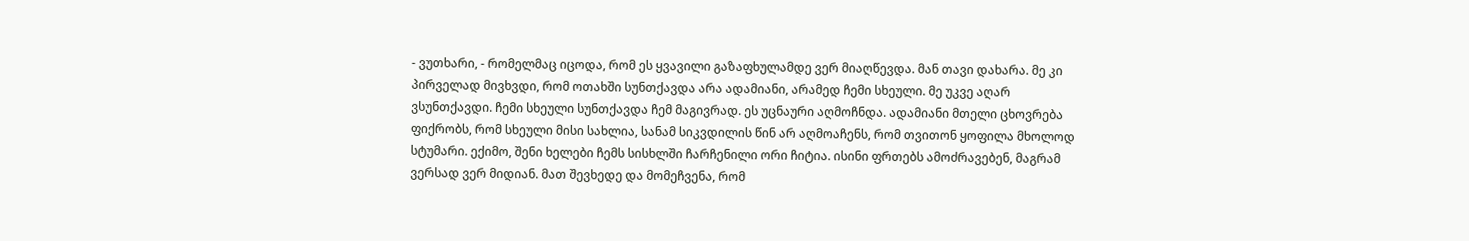- ვუთხარი, - რომელმაც იცოდა, რომ ეს ყვავილი გაზაფხულამდე ვერ მიაღწევდა. მან თავი დახარა. მე კი პირველად მივხვდი, რომ ოთახში სუნთქავდა არა ადამიანი, არამედ ჩემი სხეული. მე უკვე აღარ ვსუნთქავდი. ჩემი სხეული სუნთქავდა ჩემ მაგივრად. ეს უცნაური აღმოჩნდა. ადამიანი მთელი ცხოვრება ფიქრობს, რომ სხეული მისი სახლია, სანამ სიკვდილის წინ არ აღმოაჩენს, რომ თვითონ ყოფილა მხოლოდ სტუმარი. ექიმო, შენი ხელები ჩემს სისხლში ჩარჩენილი ორი ჩიტია. ისინი ფრთებს ამოძრავებენ, მაგრამ ვერსად ვერ მიდიან. მათ შევხედე და მომეჩვენა, რომ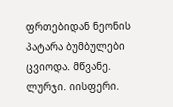ფრთებიდან ნეონის პატარა ბუმბულები ცვიოდა. მწვანე. ლურჯი. იისფერი.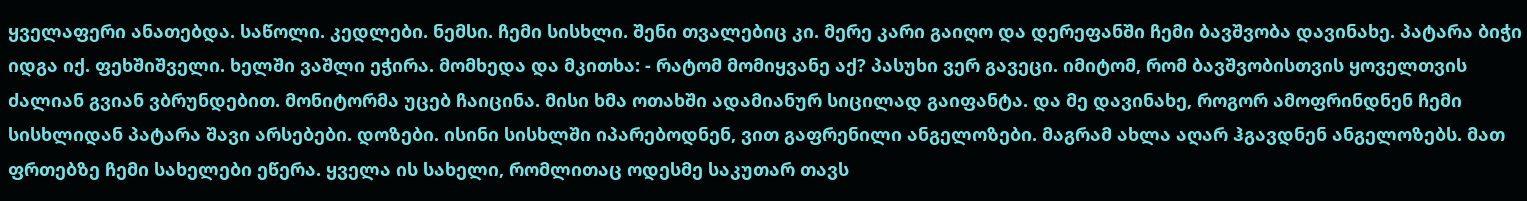ყველაფერი ანათებდა. საწოლი. კედლები. ნემსი. ჩემი სისხლი. შენი თვალებიც კი. მერე კარი გაიღო და დერეფანში ჩემი ბავშვობა დავინახე. პატარა ბიჭი იდგა იქ. ფეხშიშველი. ხელში ვაშლი ეჭირა. მომხედა და მკითხა: - რატომ მომიყვანე აქ? პასუხი ვერ გავეცი. იმიტომ, რომ ბავშვობისთვის ყოველთვის ძალიან გვიან ვბრუნდებით. მონიტორმა უცებ ჩაიცინა. მისი ხმა ოთახში ადამიანურ სიცილად გაიფანტა. და მე დავინახე, როგორ ამოფრინდნენ ჩემი სისხლიდან პატარა შავი არსებები. დოზები. ისინი სისხლში იპარებოდნენ, ვით გაფრენილი ანგელოზები. მაგრამ ახლა აღარ ჰგავდნენ ანგელოზებს. მათ ფრთებზე ჩემი სახელები ეწერა. ყველა ის სახელი, რომლითაც ოდესმე საკუთარ თავს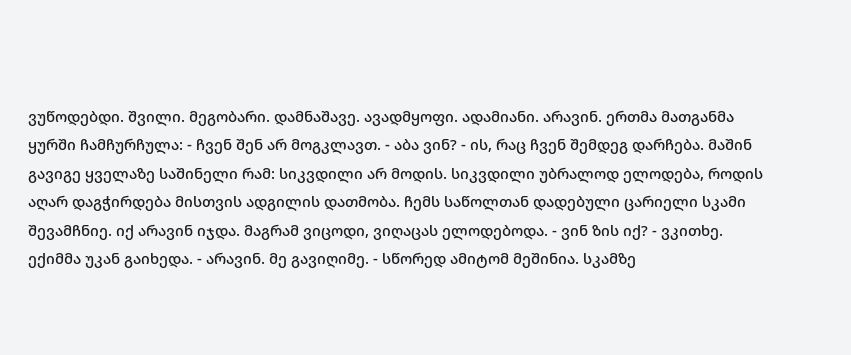ვუწოდებდი. შვილი. მეგობარი. დამნაშავე. ავადმყოფი. ადამიანი. არავინ. ერთმა მათგანმა ყურში ჩამჩურჩულა: - ჩვენ შენ არ მოგკლავთ. - აბა ვინ? - ის, რაც ჩვენ შემდეგ დარჩება. მაშინ გავიგე ყველაზე საშინელი რამ: სიკვდილი არ მოდის. სიკვდილი უბრალოდ ელოდება, როდის აღარ დაგჭირდება მისთვის ადგილის დათმობა. ჩემს საწოლთან დადებული ცარიელი სკამი შევამჩნიე. იქ არავინ იჯდა. მაგრამ ვიცოდი, ვიღაცას ელოდებოდა. - ვინ ზის იქ? - ვკითხე. ექიმმა უკან გაიხედა. - არავინ. მე გავიღიმე. - სწორედ ამიტომ მეშინია. სკამზე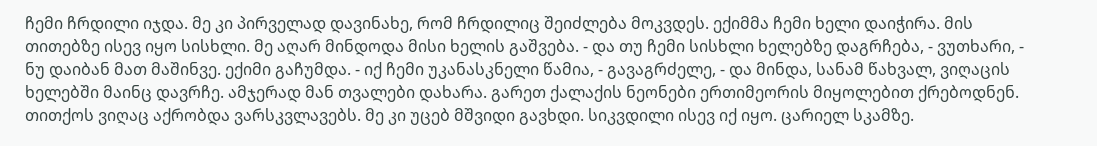ჩემი ჩრდილი იჯდა. მე კი პირველად დავინახე, რომ ჩრდილიც შეიძლება მოკვდეს. ექიმმა ჩემი ხელი დაიჭირა. მის თითებზე ისევ იყო სისხლი. მე აღარ მინდოდა მისი ხელის გაშვება. - და თუ ჩემი სისხლი ხელებზე დაგრჩება, - ვუთხარი, - ნუ დაიბან მათ მაშინვე. ექიმი გაჩუმდა. - იქ ჩემი უკანასკნელი წამია, - გავაგრძელე, - და მინდა, სანამ წახვალ, ვიღაცის ხელებში მაინც დავრჩე. ამჯერად მან თვალები დახარა. გარეთ ქალაქის ნეონები ერთიმეორის მიყოლებით ქრებოდნენ. თითქოს ვიღაც აქრობდა ვარსკვლავებს. მე კი უცებ მშვიდი გავხდი. სიკვდილი ისევ იქ იყო. ცარიელ სკამზე.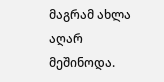მაგრამ ახლა აღარ მეშინოდა.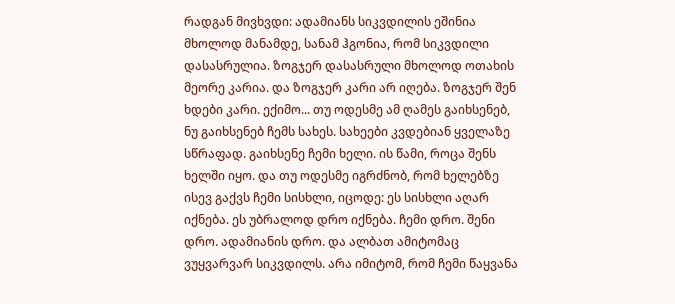რადგან მივხვდი: ადამიანს სიკვდილის ეშინია მხოლოდ მანამდე, სანამ ჰგონია, რომ სიკვდილი დასასრულია. ზოგჯერ დასასრული მხოლოდ ოთახის მეორე კარია. და ზოგჯერ კარი არ იღება. ზოგჯერ შენ ხდები კარი. ექიმო... თუ ოდესმე ამ ღამეს გაიხსენებ, ნუ გაიხსენებ ჩემს სახეს. სახეები კვდებიან ყველაზე სწრაფად. გაიხსენე ჩემი ხელი. ის წამი, როცა შენს ხელში იყო. და თუ ოდესმე იგრძნობ, რომ ხელებზე ისევ გაქვს ჩემი სისხლი, იცოდე: ეს სისხლი აღარ იქნება. ეს უბრალოდ დრო იქნება. ჩემი დრო. შენი დრო. ადამიანის დრო. და ალბათ ამიტომაც ვუყვარვარ სიკვდილს. არა იმიტომ, რომ ჩემი წაყვანა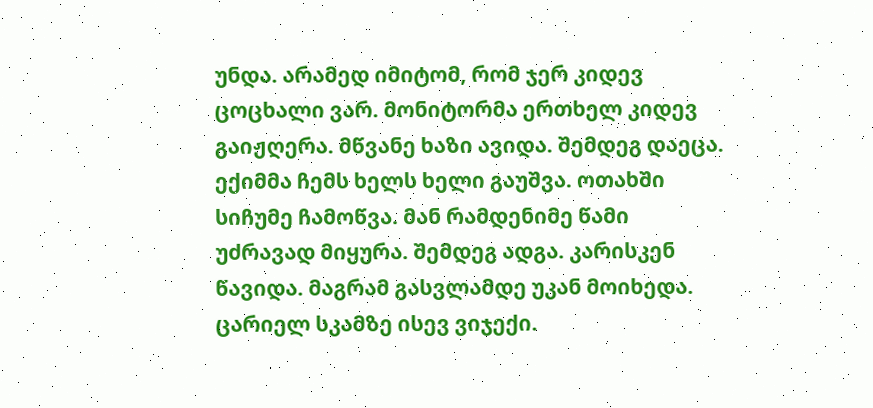უნდა. არამედ იმიტომ, რომ ჯერ კიდევ ცოცხალი ვარ. მონიტორმა ერთხელ კიდევ გაიჟღერა. მწვანე ხაზი ავიდა. შემდეგ დაეცა. ექიმმა ჩემს ხელს ხელი გაუშვა. ოთახში სიჩუმე ჩამოწვა. მან რამდენიმე წამი უძრავად მიყურა. შემდეგ ადგა. კარისკენ წავიდა. მაგრამ გასვლამდე უკან მოიხედა. ცარიელ სკამზე ისევ ვიჯექი.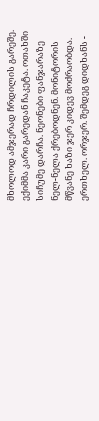მხოლოდ ამჯერად ჩრდილის გარეშე. ექიმმა კარი გარედან ჩაკეტა. ოთახში სიჩუმე დარჩა. ნეონები ფანჯარაზე ნელ-ნელა ქრებოდნენ. მონიტორის მწვანე ხაზი ჯერ კიდევ მოძრაობდა. ერთხელ. ორჯერ. შემდეგ დიდხანს -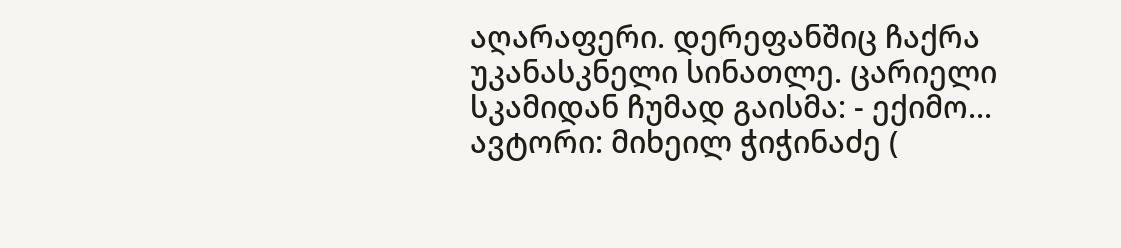აღარაფერი. დერეფანშიც ჩაქრა უკანასკნელი სინათლე. ცარიელი სკამიდან ჩუმად გაისმა: - ექიმო... ავტორი: მიხეილ ჭიჭინაძე (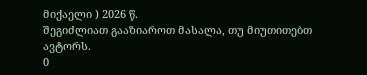მიქაელი ) 2026 წ.
შეგიძლიათ გააზიაროთ მასალა, თუ მიუთითებთ ავტორს.
0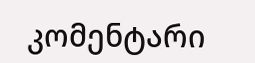კომენტარი